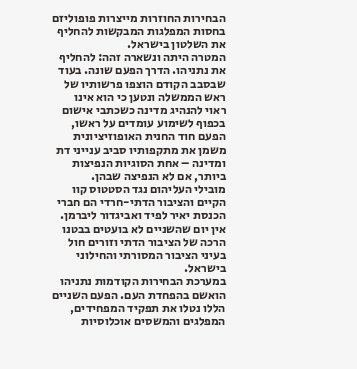הבחירות החוזרות מייצרות פופוליזם בחסות המפלגות המבקשות להחליף את השלטון בישראל.
המטרה היתה ונשארה זהה: להחליף את נתניהו. הדרך הפעם שונה. בעוד שבסבב הקודם הוצפו פרשותיו של ראש הממשלה ונטען כי הוא אינו ראוי להנהיג מדינה כשכתבי אישום בכפוף לשימוע עומדים על ראשו, הפעם חוד החנית האופוזיציונית משמן את מתקפותיו סביב ענייני דת ומדינה – אחת הסוגיות הנפיצות ביותר, אם לא הנפיצה שבהן.
מובילי העליהום נגד הסטטוס קוו הקיים והציבור הדתי-חרדי הם חברי הכנסת יאיר לפיד ואביגדור ליברמן. אין יום שהשניים לא בועטים בבטנו הרכה של הציבור הדתי וזורים חול בעיני הציבור המסורתי והחילוני בישראל.
במערכת הבחירות הקודמות נתניהו הואשם בהפחדת העם. הפעם השניים הללו נטלו את תפקיד המפחידים, המפלגים והמשסים אוכלוסיות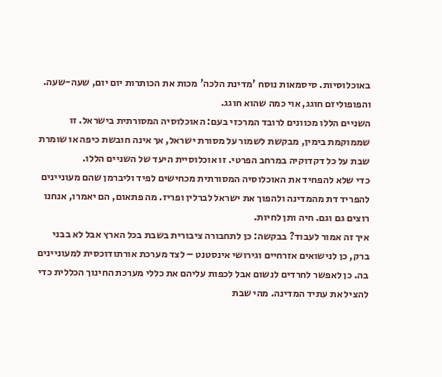באוכלוסיות. סיסמאות נוסח 'מדינת הלכה' מכות את הכותרות יום יום, שעה-שעה. והפופוליזם חוגג, אוי כמה שהוא חוגג.
השניים הללו מכוונים לרובד המרכזי בעם: האוכלוסיה המסורתית בישראל. זו שממוקמת בימין, מבקשת לשמור על מסורת ישראל, אך אינה חובשת כיפה או שומרת שבת על כל דקדוקיה במרחב הפרטי. זו אוכלוסיית היעד של השניים הללו.
כדי שלא להפחיד את האוכלוסיה המסורתית מכחישים לפיד וליברמן שהם מעוניינים להפריד דת מהמדינה ולהפוך את ישראל לברלין ופריז. מה פתאום, הם יאמרו, אנחנו רוצים גם וגם. חיה ותן לחיות.
איך זה אמור לעבוד? בבקשה: כן לתחבורה ציבורית בשבת בכל הארץ אבל לא בבני ברק, כן לנישואים אזרחיים וגירושי אינסטנט – לצד מערכת אורתודוכסית למעוניינים בה. כן לאפשר לחרדים לנשום אבל לכפות עליהם את כללי מערכת החינוך הכללית כדי להציל את עתיד המדינה. מהי שבת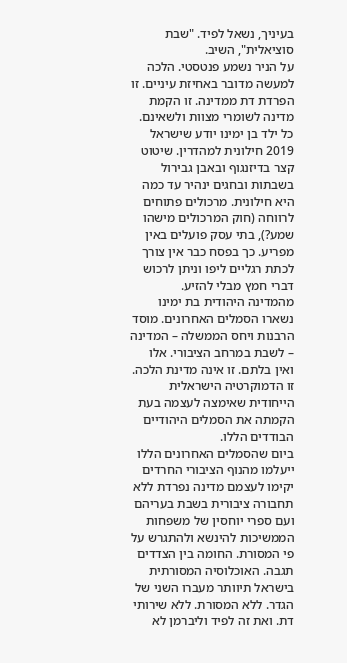בעיניך, נשאל לפיד. "שבת סוציאלית", השיב.
על הניר נשמע פנטסטי. הלכה למעשה מדובר באחיזת עיניים. זו הפרדת דת ממדינה. זו הקמת מדינה לשומרי מצוות ולשאינם.
כל ילד בן ימינו יודע שישראל 2019 חילונית למהדרין. שיטוט קצר בדיזנגוף ובאבן גבירול בשבתות ובחגים ינהיר עד כמה היא חילונית. מרכולים פתוחים לרווחה (חוק המרכולים מישהו שמע?), בתי עסק פועלים באין מפריע. כך בפסח כבר אין צורך לכתת רגליים ליפו וניתן לרכוש דברי חמץ מבלי להזיע.
מהמדינה היהודית בת ימינו נשארו הסמלים האחרונים. מוסד הרבנות ויחס הממשלה – המדינה – לשבת במרחב הציבורי. אלו ואין בלתם. זו אינה מדינת הלכה. זו הדמוקרטיה הישראלית הייחודית שאימצה לעצמה בעת הקמתה את הסמלים היהודיים הבודדים הללו.
ביום שהסמלים האחרונים הללו ייעלמו מהנוף הציבורי החרדים יקימו לעצמם מדינה נפרדת ללא תחבורה ציבורית בשבת בעריהם ועם ספרי יוחסין של משפחות הממשיכות להינשא ולהתגרש על פי המסורת. החומה בין הצדדים תגבה. האוכלוסיה המסורתית בישראל תיוותר מעברו השני של הגדר. ללא המסורת. ללא שירותי דת. ואת זה לפיד וליברמן לא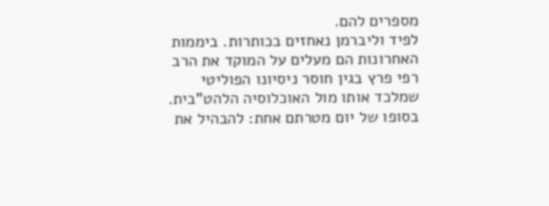מספרים להם.
לפיד וליברמן נאחזים בכותרות. ביממות האחרונות הם מעלים על המוקד את הרב רפי פרץ בגין חוסר ניסיונו הפוליטי שמלכד אותו מול האוכלוסיה הלהט"בית. בסופו של יום מטרתם אחת: להבהיל את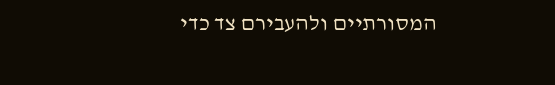המסורתיים ולהעבירם צד כדי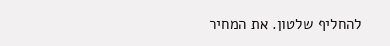להחליף שלטון. את המחיר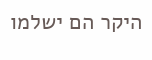היקר הם ישלמו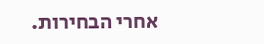אחרי הבחירות.